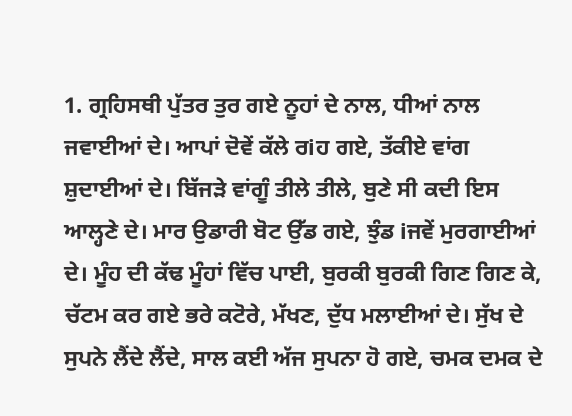1. ਗ੍ਰਹਿਸਥੀ ਪੁੱਤਰ ਤੁਰ ਗਏ ਨੂਹਾਂ ਦੇ ਨਾਲ, ਧੀਆਂ ਨਾਲ ਜਵਾਈਆਂ ਦੇ। ਆਪਾਂ ਦੋਵੇਂ ਕੱਲੇ ਰiਹ ਗਏ, ਤੱਕੀਏ ਵਾਂਗ ਸ਼ੁਦਾਈਆਂ ਦੇ। ਬਿੱਜੜੇ ਵਾਂਗੂੰ ਤੀਲੇ ਤੀਲੇ, ਬੁਣੇ ਸੀ ਕਦੀ ਇਸ ਆਲ੍ਹਣੇ ਦੇ। ਮਾਰ ਉਡਾਰੀ ਬੋਟ ਉੱਡ ਗਏ, ਝੁੰਡ iਜਵੇਂ ਮੁਰਗਾਈਆਂ ਦੇ। ਮੂੰਹ ਦੀ ਕੱਢ ਮੂੰਹਾਂ ਵਿੱਚ ਪਾਈ, ਬੁਰਕੀ ਬੁਰਕੀ ਗਿਣ ਗਿਣ ਕੇ, ਚੱਟਮ ਕਰ ਗਏ ਭਰੇ ਕਟੋਰੇ, ਮੱਖਣ, ਦੁੱਧ ਮਲਾਈਆਂ ਦੇ। ਸੁੱਖ ਦੇ ਸੁਪਨੇ ਲੈਂਦੇ ਲੈਂਦੇ, ਸਾਲ ਕਈ ਅੱਜ ਸੁਪਨਾ ਹੋ ਗਏ, ਚਮਕ ਦਮਕ ਦੇ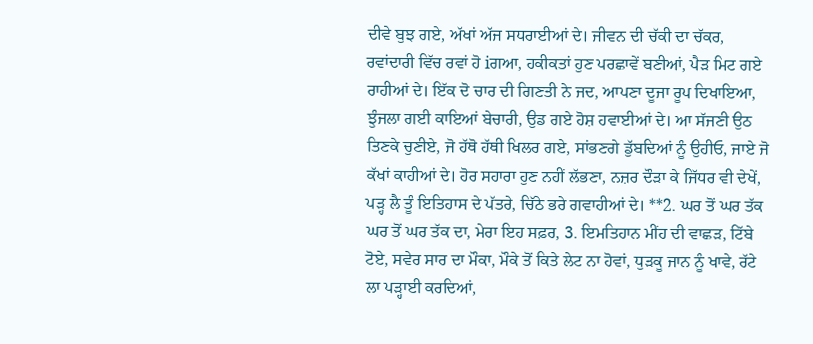ਦੀਵੇ ਬੁਝ ਗਏ, ਅੱਖਾਂ ਅੱਜ ਸਧਰਾਈਆਂ ਦੇ। ਜੀਵਨ ਦੀ ਚੱਕੀ ਦਾ ਚੱਕਰ, ਰਵਾਂਦਾਰੀ ਵਿੱਚ ਰਵਾਂ ਹੋ iਗਆ, ਹਕੀਕਤਾਂ ਹੁਣ ਪਰਛਾਵੇਂ ਬਣੀਆਂ, ਪੈੜ ਮਿਟ ਗਏ ਰਾਹੀਆਂ ਦੇ। ਇੱਕ ਦੋ ਚਾਰ ਦੀ ਗਿਣਤੀ ਨੇ ਜਦ, ਆਪਣਾ ਦੂਜਾ ਰੂਪ ਦਿਖਾਇਆ, ਝੁੰਜਲਾ ਗਈ ਕਾਇਆਂ ਬੇਚਾਰੀ, ਉਡ ਗਏ ਹੋਸ਼ ਹਵਾਈਆਂ ਦੇ। ਆ ਸੱਜਣੀ ਉਠ ਤਿਣਕੇ ਚੁਣੀਏ, ਜੋ ਹੱਥੋ ਹੱਥੀ ਖਿਲਰ ਗਏ, ਸਾਂਭਣਗੇ ਡੁੱਬਦਿਆਂ ਨੂੰ ਉਹੀਓ, ਜਾਏ ਜੋ ਕੱਖਾਂ ਕਾਹੀਆਂ ਦੇ। ਹੋਰ ਸਹਾਰਾ ਹੁਣ ਨਹੀਂ ਲੱਭਣਾ, ਨਜ਼ਰ ਦੌੜਾ ਕੇ ਜਿੱਧਰ ਵੀ ਦੇਖੇਂ, ਪੜ੍ਹ ਲੈ ਤੂੰ ਇਤਿਹਾਸ ਦੇ ਪੱਤਰੇ, ਚਿੱਠੇ ਭਰੇ ਗਵਾਹੀਆਂ ਦੇ। **2. ਘਰ ਤੋਂ ਘਰ ਤੱਕ ਘਰ ਤੋਂ ਘਰ ਤੱਕ ਦਾ, ਮੇਰਾ ਇਹ ਸਫ਼ਰ, 3. ਇਮਤਿਹਾਨ ਮੀਂਹ ਦੀ ਵਾਛੜ, ਟਿੱਬੇ ਟੋਏ, ਸਵੇਰ ਸਾਰ ਦਾ ਮੌਕਾ, ਮੌਕੇ ਤੋਂ ਕਿਤੇ ਲੇਟ ਨਾ ਹੋਵਾਂ, ਧੁੜਕੂ ਜਾਨ ਨੂੰ ਖਾਵੇ, ਰੱਟੇ ਲਾ ਪੜ੍ਹਾਈ ਕਰਦਿਆਂ,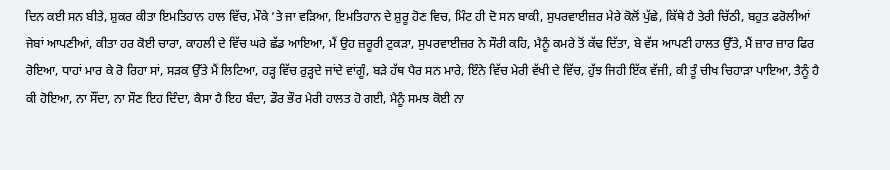ਦਿਨ ਕਈ ਸਨ ਬੀਤੇ, ਸ਼ੁਕਰ ਕੀਤਾ ਇਮਤਿਹਾਨ ਹਾਲ ਵਿੱਚ, ਮੌਕੇ ’ਤੇ ਜਾ ਵੜਿਆ, ਇਮਤਿਹਾਨ ਦੇ ਸ਼ੁਰੂ ਹੋਣ ਵਿਚ, ਮਿੰਟ ਹੀ ਦੋ ਸਨ ਬਾਕੀ, ਸੁਪਰਵਾਈਜ਼ਰ ਮੇਰੇ ਕੋਲੋਂ ਪੁੱਛੇ, ਕਿੱਥੇ ਹੈ ਤੇਰੀ ਚਿੱਠੀ, ਬਹੁਤ ਫਰੋਲੀਆਂ ਜੇਬਾਂ ਆਪਣੀਆਂ, ਕੀਤਾ ਹਰ ਕੋਈ ਚਾਰਾ, ਕਾਹਲੀ ਦੇ ਵਿੱਚ ਘਰੇ ਛੱਡ ਆਇਆ, ਮੈਂ ਉਹ ਜ਼ਰੂਰੀ ਟੁਕੜਾ, ਸੁਪਰਵਾਈਜ਼ਰ ਨੇ ਸੌਰੀ ਕਹਿ, ਮੈਨੂੰ ਕਮਰੇ ਤੋਂ ਕੱਢ ਦਿੱਤਾ, ਬੇ ਵੱਸ ਆਪਣੀ ਹਾਲਤ ਉੱਤੇ, ਮੈਂ ਜ਼ਾਰ ਜ਼ਾਰ ਫਿਰ ਰੋਇਆ, ਧਾਹਾਂ ਮਾਰ ਕੇ ਰੋ ਰਿਹਾ ਸਾਂ, ਸੜਕ ਉੱਤੇ ਮੈਂ ਲਿਟਿਆ, ਹੜ੍ਹ ਵਿੱਚ ਰੁੜ੍ਹਦੇ ਜਾਂਦੇ ਵਾਂਗੂੰ, ਬੜੇ ਹੱਥ ਪੈਰ ਸਨ ਮਾਰੇ, ਇੰਨੇ ਵਿੱਚ ਮੇਰੀ ਵੱਖੀ ਦੇ ਵਿੱਚ, ਹੁੱਝ ਜਿਹੀ ਇੱਕ ਵੱਜੀ, ਕੀ ਤੂੰ ਚੀਖ ਚਿਹਾੜਾ ਪਾਇਆ, ਤੈਨੂੰ ਹੈ ਕੀ ਹੋਇਆ, ਨਾ ਸੌਂਦਾ, ਨਾ ਸੌਣ ਇਹ ਦਿੰਦਾ, ਕੈਸਾ ਹੈ ਇਹ ਬੰਦਾ, ਡੌਰ ਭੌਰ ਮੇਰੀ ਹਾਲਤ ਹੋ ਗਈ, ਮੈਨੂੰ ਸਮਝ ਕੋਈ ਨਾ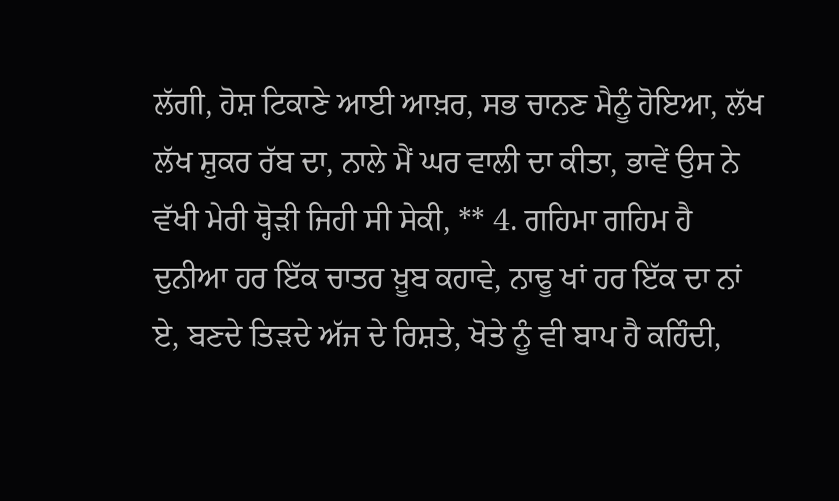ਲੱਗੀ, ਹੋਸ਼ ਟਿਕਾਣੇ ਆਈ ਆਖ਼ਰ, ਸਭ ਚਾਨਣ ਮੈਨੂੰ ਹੋਇਆ, ਲੱਖ ਲੱਖ ਸ਼ੁਕਰ ਰੱਬ ਦਾ, ਨਾਲੇ ਮੈਂ ਘਰ ਵਾਲੀ ਦਾ ਕੀਤਾ, ਭਾਵੇਂ ਉਸ ਨੇ ਵੱਖੀ ਮੇਰੀ ਥ੍ਹੋੜੀ ਜਿਹੀ ਸੀ ਸੇਕੀ, ** 4. ਗਹਿਮਾ ਗਹਿਮ ਹੈ ਦੁਨੀਆ ਹਰ ਇੱਕ ਚਾਤਰ ਖ਼ੂਬ ਕਹਾਵੇ, ਨਾਢੂ ਖਾਂ ਹਰ ਇੱਕ ਦਾ ਨਾਂ ਏ, ਬਣਦੇ ਤਿੜਦੇ ਅੱਜ ਦੇ ਰਿਸ਼ਤੇ, ਖੋਤੇ ਨੂੰ ਵੀ ਬਾਪ ਹੈ ਕਹਿੰਦੀ,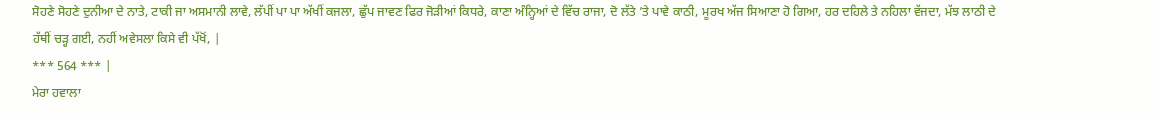ਸੋਹਣੇ ਸੋਹਣੇ ਦੁਨੀਆ ਦੇ ਨਾਤੇ, ਟਾਕੀ ਜਾ ਅਸਮਾਨੀ ਲਾਵੇ, ਲੱਪੀਂ ਪਾ ਪਾ ਅੱਖੀਂ ਕਜਲਾ, ਛੁੱਪ ਜਾਵਣ ਫਿਰ ਜੋੜੀਆਂ ਕਿਧਰੇ, ਕਾਣਾ ਅੰਨ੍ਹਿਆਂ ਦੇ ਵਿੱਚ ਰਾਜਾ, ਦੋ ਲੱਤੇ ’ਤੇ ਪਾਵੇ ਕਾਠੀ, ਮੂਰਖ ਅੱਜ ਸਿਆਣਾ ਹੋ ਗਿਆ, ਹਰ ਦਹਿਲੇ ਤੇ ਨਹਿਲਾ ਵੱਜਦਾ, ਮੱਝ ਲਾਠੀ ਦੇ ਹੱਥੀਂ ਚੜ੍ਹ ਗਈ, ਨਹੀਂ ਅਵੇਸਲਾ ਕਿਸੇ ਵੀ ਪੱਖੋਂ, |
*** 564 *** |
ਮੇਰਾ ਹਵਾਲਾ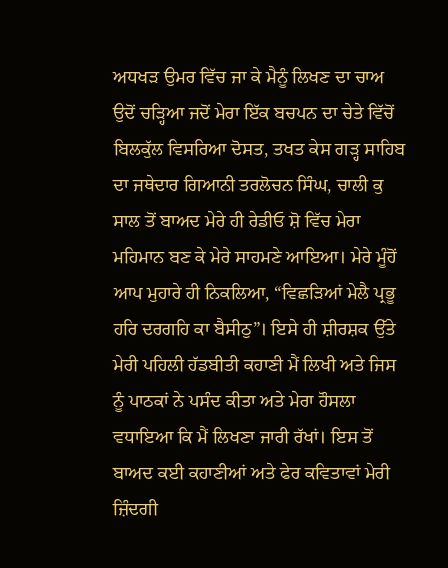ਅਧਖੜ ਉਮਰ ਵਿੱਚ ਜਾ ਕੇ ਮੈਨੂੰ ਲਿਖਣ ਦਾ ਚਾਅ ਉਦੋਂ ਚੜ੍ਹਿਆ ਜਦੋਂ ਮੇਰਾ ਇੱਕ ਬਚਪਨ ਦਾ ਚੇਤੇ ਵਿੱਚੋਂ ਬਿਲਕੁੱਲ ਵਿਸਰਿਆ ਦੋਸਤ, ਤਖਤ ਕੇਸ ਗੜ੍ਹ ਸਾਹਿਬ ਦਾ ਜਥੇਦਾਰ ਗਿਆਨੀ ਤਰਲੋਚਨ ਸਿੰਘ, ਚਾਲੀ ਕੁ ਸਾਲ ਤੋਂ ਬਾਅਦ ਮੇਰੇ ਹੀ ਰੇਡੀਓ ਸ਼ੋ ਵਿੱਚ ਮੇਰਾ ਮਹਿਮਾਨ ਬਣ ਕੇ ਮੇਰੇ ਸਾਹਮਣੇ ਆਇਆ। ਮੇਰੇ ਮੂੰਹੋਂ ਆਪ ਮੁਹਾਰੇ ਹੀ ਨਿਕਲਿਆ, “ਵਿਛੜਿਆਂ ਮੇਲੈ ਪ੍ਰਭੂ ਹਰਿ ਦਰਗਹਿ ਕਾ ਬੈਸੀਠੁ”। ਇਸੇ ਹੀ ਸ਼ੀਰਸ਼ਕ ਉੱਤੇ ਮੇਰੀ ਪਹਿਲੀ ਹੱਡਬੀਤੀ ਕਹਾਣੀ ਮੈਂ ਲਿਖੀ ਅਤੇ ਜਿਸ ਨੂੰ ਪਾਠਕਾਂ ਨੇ ਪਸੰਦ ਕੀਤਾ ਅਤੇ ਮੇਰਾ ਹੌਸਲਾ ਵਧਾਇਆ ਕਿ ਮੈਂ ਲਿਖਣਾ ਜਾਰੀ ਰੱਖਾਂ। ਇਸ ਤੋਂ ਬਾਅਦ ਕਈ ਕਹਾਣੀਆਂ ਅਤੇ ਫੇਰ ਕਵਿਤਾਵਾਂ ਮੇਰੀ ਜ਼ਿੰਦਗੀ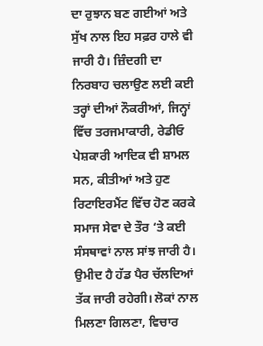ਦਾ ਰੁਝਾਨ ਬਣ ਗਈਆਂ ਅਤੇ ਸੁੱਖ ਨਾਲ ਇਹ ਸਫ਼ਰ ਹਾਲੇ ਵੀ ਜਾਰੀ ਹੈ। ਜ਼ਿੰਦਗੀ ਦਾ ਨਿਰਬਾਹ ਚਲਾਉਣ ਲਈ ਕਈ ਤਰ੍ਹਾਂ ਦੀਆਂ ਨੌਕਰੀਆਂ, ਜਿਨ੍ਹਾਂ ਵਿੱਚ ਤਰਜਮਾਕਾਰੀ, ਰੇਡੀਓ ਪੇਸ਼ਕਾਰੀ ਆਦਿਕ ਵੀ ਸ਼ਾਮਲ ਸਨ, ਕੀਤੀਆਂ ਅਤੇ ਹੁਣ ਰਿਟਾਇਰਮੈਂਟ ਵਿੱਚ ਹੋਣ ਕਰਕੇ ਸਮਾਜ ਸੇਵਾ ਦੇ ਤੌਰ ‘ਤੇ ਕਈ ਸੰਸਥਾਵਾਂ ਨਾਲ ਸਾਂਝ ਜਾਰੀ ਹੈ। ਉਮੀਦ ਹੈ ਹੱਡ ਪੈਰ ਚੱਲਦਿਆਂ ਤੱਕ ਜਾਰੀ ਰਹੇਗੀ। ਲੋਕਾਂ ਨਾਲ ਮਿਲਣਾ ਗਿਲਣਾ, ਵਿਚਾਰ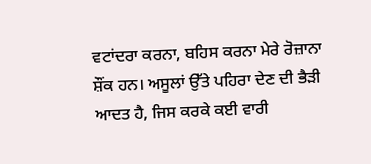ਵਟਾਂਦਰਾ ਕਰਨਾ, ਬਹਿਸ ਕਰਨਾ ਮੇਰੇ ਰੋਜ਼ਾਨਾ ਸ਼ੌਂਕ ਹਨ। ਅਸੂਲਾਂ ਉੱਤੇ ਪਹਿਰਾ ਦੇਣ ਦੀ ਭੈੜੀ ਆਦਤ ਹੈ, ਜਿਸ ਕਰਕੇ ਕਈ ਵਾਰੀ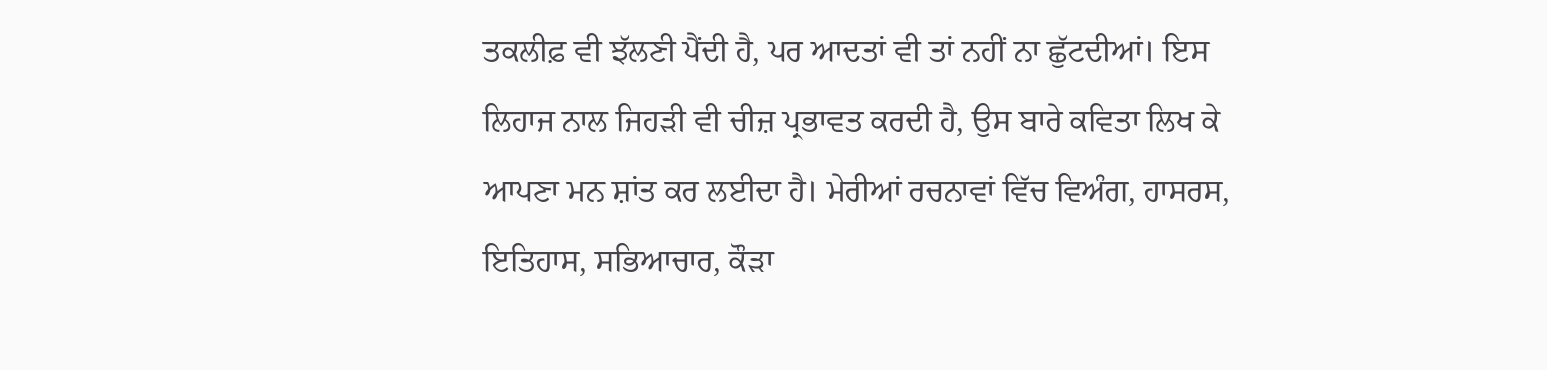ਤਕਲੀਫ਼ ਵੀ ਝੱਲਣੀ ਪੈਂਦੀ ਹੈ, ਪਰ ਆਦਤਾਂ ਵੀ ਤਾਂ ਨਹੀਂ ਨਾ ਛੁੱਟਦੀਆਂ। ਇਸ ਲਿਹਾਜ ਨਾਲ ਜਿਹੜੀ ਵੀ ਚੀਜ਼ ਪ੍ਰਭਾਵਤ ਕਰਦੀ ਹੈ, ਉਸ ਬਾਰੇ ਕਵਿਤਾ ਲਿਖ ਕੇ ਆਪਣਾ ਮਨ ਸ਼ਾਂਤ ਕਰ ਲਈਦਾ ਹੈ। ਮੇਰੀਆਂ ਰਚਨਾਵਾਂ ਵਿੱਚ ਵਿਅੰਗ, ਹਾਸਰਸ, ਇਤਿਹਾਸ, ਸਭਿਆਚਾਰ, ਕੌੜਾ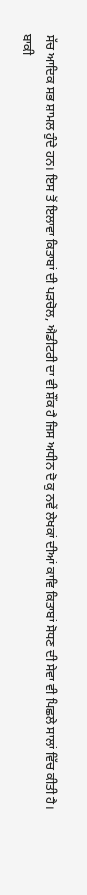ਸੱਚ ਆਦਿਕ ਸਭ ਸ਼ਾਮਲ ਹੁੰਦੇ ਹਨ। ਇਸ ਤੋਂ ਇਲਾਵਾ ਕਿਤਾਬਾਂ ਦੀ ਪੜਚੋਲ, ਐਡੀਟਰੀ ਦਾ ਵੀ ਸ਼ੌਂਕ ਹੈ ਜਿਸ ਅਧੀਨ ਦੋ ਕੁ ਨਵੇਂ ਲੇਖਕਾਂ ਦੀਆਂ ਕਾਵਿ ਕਿਤਾਬਾਂ ਸੋਧਣ ਦੀ ਸੇਵਾ ਵੀ ਪਿਛਲੇ ਸਾਲਾਂ ਵਿੱਚ ਕੀਤੀ ਹੈ।
ਬਾਕੀ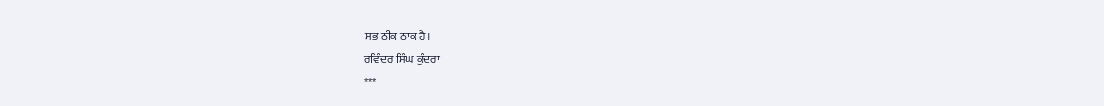ਸਭ ਠੀਕ ਠਾਕ ਹੈ।
ਰਵਿੰਦਰ ਸਿੰਘ ਕੁੰਦਰਾ
***